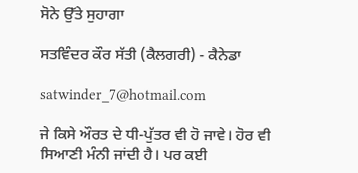ਸੋਨੇ ਉੱਤੇ ਸੁਹਾਗਾ

ਸਤਵਿੰਦਰ ਕੌਰ ਸੱਤੀ (ਕੈਲਗਰੀ) - ਕੈਨੇਡਾ

satwinder_7@hotmail.com

ਜੇ ਕਿਸੇ ਔਰਤ ਦੇ ਧੀ-ਪੁੱਤਰ ਵੀ ਹੋ ਜਾਵੇ। ਹੋਰ ਵੀ ਸਿਆਣੀ ਮੰਨੀ ਜਾਂਦੀ ਹੈ। ਪਰ ਕਈ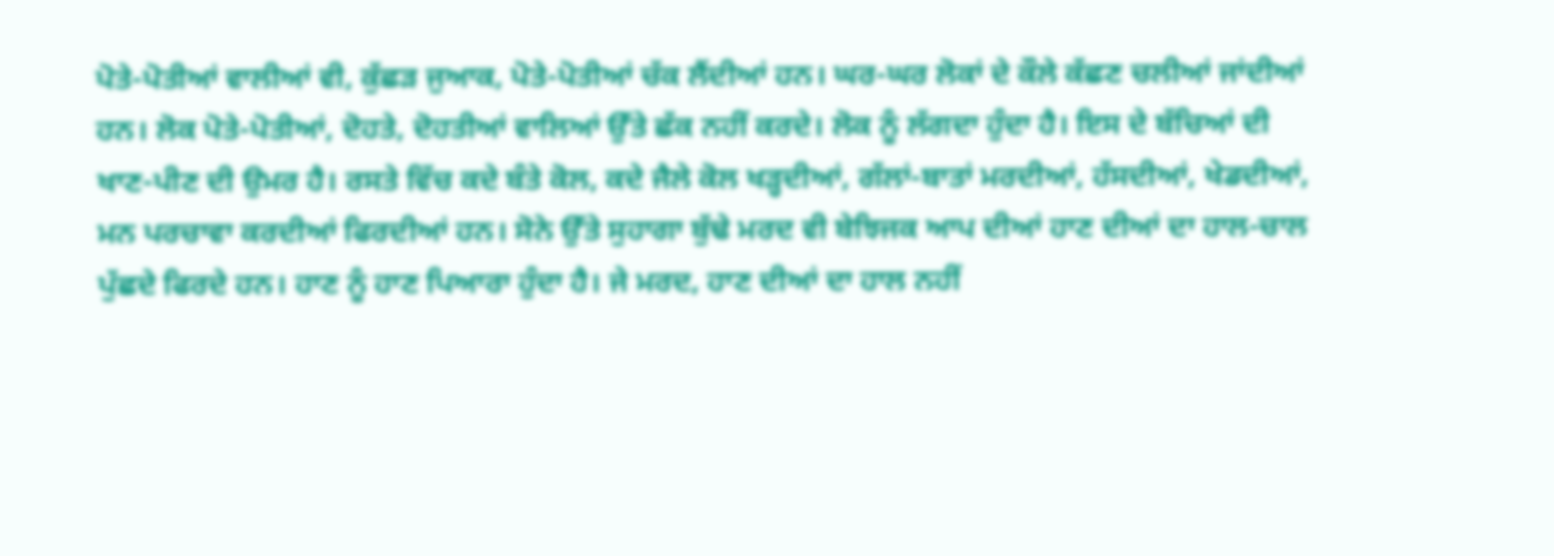ਪੋਤੇ-ਪੋਤੀਆਂ ਵਾਲੀਆਂ ਵੀ, ਕੁੱਛੜ ਜੁਆਕ, ਪੋਤੇ-ਪੋਤੀਆਂ ਚੱਕ ਲੈਂਦੀਆਂ ਹਨ। ਘਰ-ਘਰ ਲੋਕਾਂ ਦੇ ਕੌਲੇ ਕੱਛਣ ਚਲੀਆਂ ਜਾਂਦੀਆਂ ਹਨ। ਲੋਕ ਪੋਤੇ-ਪੋਤੀਆਂ, ਦੋਹਤੇ, ਦੋਹਤੀਆਂ ਵਾਲਿਆਂ ਉੱਤੇ ਛੱਕ ਨਹੀਂ ਕਰਦੇ। ਲੋਕ ਨੂੰ ਲੱਗਦਾ ਹੁੰਦਾ ਹੈ। ਇਸ ਦੇ ਬੱਚਿਆਂ ਦੀ ਖਾਣ-ਪੀਣ ਦੀ ਉਮਰ ਹੈ। ਰਸਤੇ ਵਿੱਚ ਕਦੇ ਬੰਤੇ ਕੋਲ, ਕਦੇ ਜੈਲੇ ਕੋਲ ਖੜ੍ਹਦੀਆਂ, ਗੱਲਾਂ-ਬਾਤਾਂ ਮਰਦੀਆਂ, ਹੱਸਦੀਆਂ, ਖੇਡਦੀਆਂ, ਮਨ ਪਰਚਾਵਾ ਕਰਦੀਆਂ ਫਿਰਦੀਆਂ ਹਨ। ਸੋਨੇ ਉੱਤੇ ਸੁਹਾਗਾ ਬੁੱਢੇ ਮਰਦ ਵੀ ਬੇਝਿਜਕ ਆਪ ਦੀਆਂ ਹਾਣ ਦੀਆਂ ਦਾ ਹਾਲ-ਚਾਲ ਪੁੱਛਦੇ ਫਿਰਦੇ ਹਨ। ਹਾਣ ਨੂੰ ਹਾਣ ਪਿਆਰਾ ਹੁੰਦਾ ਹੈ। ਜੇ ਮਰਦ, ਹਾਣ ਦੀਆਂ ਦਾ ਹਾਲ ਨਹੀਂ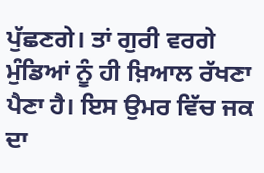ਪੁੱਛਣਗੇ। ਤਾਂ ਗੁਰੀ ਵਰਗੇ ਮੁੰਡਿਆਂ ਨੂੰ ਹੀ ਖ਼ਿਆਲ ਰੱਖਣਾ ਪੈਣਾ ਹੈ। ਇਸ ਉਮਰ ਵਿੱਚ ਜਕ ਦਾ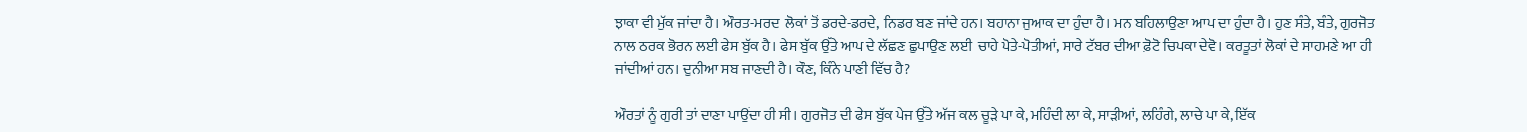ਝਾਕਾ ਵੀ ਮੁੱਕ ਜਾਂਦਾ ਹੈ। ਔਰਤ-ਮਰਦ  ਲੋਕਾਂ ਤੋਂ ਡਰਦੇ-ਡਰਦੇ,  ਨਿਡਰ ਬਣ ਜਾਂਦੇ ਹਨ। ਬਹਾਨਾ ਜੁਆਕ ਦਾ ਹੁੰਦਾ ਹੈ। ਮਨ ਬਹਿਲਾਉਣਾ ਆਪ ਦਾ ਹੁੰਦਾ ਹੈ। ਹੁਣ ਸੰਤੇ, ਬੰਤੇ, ਗੁਰਜੋਤ ਨਾਲ ਠਰਕ ਭੋਰਨ ਲਈ ਫੇਸ ਬੁੱਕ ਹੈ। ਫੇਸ ਬੁੱਕ ਉੱਤੇ ਆਪ ਦੇ ਲੱਛਣ ਛੁਪਾਉਣ ਲਈ  ਚਾਹੇ ਪੋਤੇ-ਪੋਤੀਆਂ, ਸਾਰੇ ਟੱਬਰ ਦੀਆ ਫ਼ੋਟੋ ਚਿਪਕਾ ਦੇਵੋ। ਕਰਤੂਤਾਂ ਲੋਕਾਂ ਦੇ ਸਾਹਮਣੇ ਆ ਹੀ ਜਾਂਦੀਆਂ ਹਨ। ਦੁਨੀਆ ਸਬ ਜਾਣਦੀ ਹੈ। ਕੌਣ, ਕਿੰਨੇ ਪਾਣੀ ਵਿੱਚ ਹੈ?

ਔਰਤਾਂ ਨੂੰ ਗੁਰੀ ਤਾਂ ਦਾਣਾ ਪਾਉਂਦਾ ਹੀ ਸੀ। ਗੁਰਜੋਤ ਦੀ ਫੇਸ ਬੁੱਕ ਪੇਜ ਉੱਤੇ ਅੱਜ ਕਲ ਚੂੜੇ ਪਾ ਕੇ, ਮਹਿੰਦੀ ਲਾ ਕੇ, ਸਾੜੀਆਂ, ਲਹਿੰਗੇ, ਲਾਚੇ ਪਾ ਕੇ, ਇੱਕ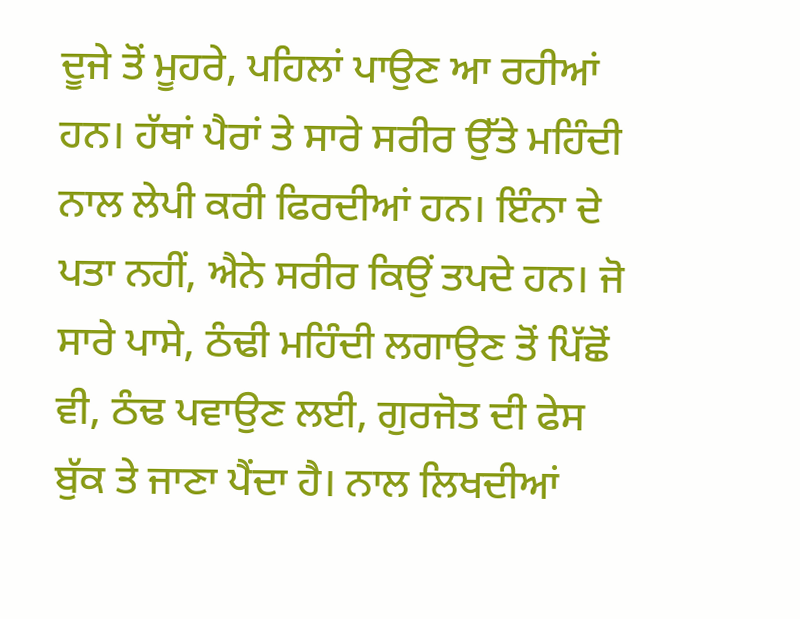ਦੂਜੇ ਤੋਂ ਮੂਹਰੇ, ਪਹਿਲਾਂ ਪਾਉਣ ਆ ਰਹੀਆਂ ਹਨ। ਹੱਥਾਂ ਪੈਰਾਂ ਤੇ ਸਾਰੇ ਸਰੀਰ ਉੱਤੇ ਮਹਿੰਦੀ ਨਾਲ ਲੇਪੀ ਕਰੀ ਫਿਰਦੀਆਂ ਹਨ। ਇੰਨਾ ਦੇ ਪਤਾ ਨਹੀਂ, ਐਨੇ ਸਰੀਰ ਕਿਉਂ ਤਪਦੇ ਹਨ। ਜੋ ਸਾਰੇ ਪਾਸੇ, ਠੰਢੀ ਮਹਿੰਦੀ ਲਗਾਉਣ ਤੋਂ ਪਿੱਛੋਂ ਵੀ, ਠੰਢ ਪਵਾਉਣ ਲਈ, ਗੁਰਜੋਤ ਦੀ ਫੇਸ ਬੁੱਕ ਤੇ ਜਾਣਾ ਪੈਂਦਾ ਹੈ। ਨਾਲ ਲਿਖਦੀਆਂ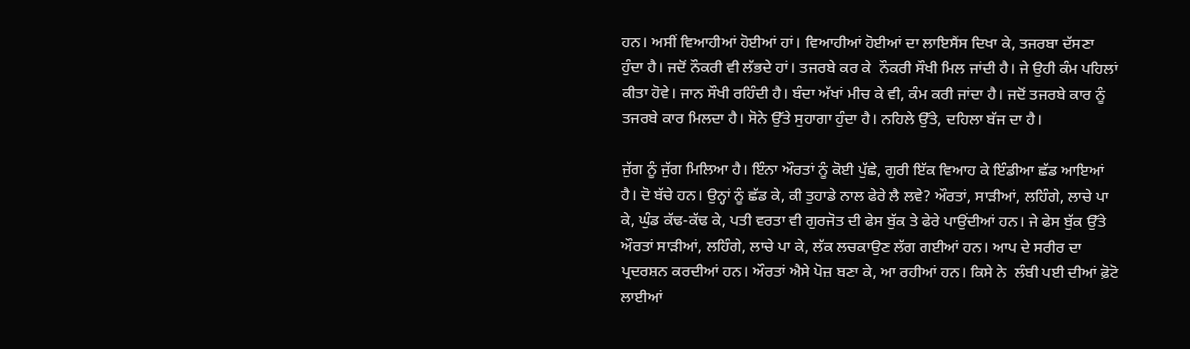ਹਨ। ਅਸੀਂ ਵਿਆਹੀਆਂ ਹੋਈਆਂ ਹਾਂ। ਵਿਆਹੀਆਂ ਹੋਈਆਂ ਦਾ ਲਾਇਸੈਂਸ ਦਿਖਾ ਕੇ, ਤਜਰਬਾ ਦੱਸਣਾ ਹੁੰਦਾ ਹੈ। ਜਦੋਂ ਨੌਕਰੀ ਵੀ ਲੱਭਦੇ ਹਾਂ। ਤਜਰਬੇ ਕਰ ਕੇ  ਨੌਕਰੀ ਸੌਖੀ ਮਿਲ ਜਾਂਦੀ ਹੈ। ਜੇ ਉਹੀ ਕੰਮ ਪਹਿਲਾਂ ਕੀਤਾ ਹੋਵੇ। ਜਾਨ ਸੌਖੀ ਰਹਿੰਦੀ ਹੈ। ਬੰਦਾ ਅੱਖਾਂ ਮੀਚ ਕੇ ਵੀ, ਕੰਮ ਕਰੀ ਜਾਂਦਾ ਹੈ। ਜਦੋਂ ਤਜਰਬੇ ਕਾਰ ਨੂੰ ਤਜਰਬੇ ਕਾਰ ਮਿਲਦਾ ਹੈ। ਸੋਨੇ ਉੱਤੇ ਸੁਹਾਗਾ ਹੁੰਦਾ ਹੈ। ਨਹਿਲੇ ਉੱਤੇ, ਦਹਿਲਾ ਬੱਜ ਦਾ ਹੈ।

ਜੁੱਗ ਨੂੰ ਜੁੱਗ ਮਿਲਿਆ ਹੈ। ਇੰਨਾ ਔਰਤਾਂ ਨੂੰ ਕੋਈ ਪੁੱਛੇ, ਗੁਰੀ ਇੱਕ ਵਿਆਹ ਕੇ ਇੰਡੀਆ ਛੱਡ ਆਇਆਂ ਹੈ। ਦੋ ਬੱਚੇ ਹਨ। ਉਨ੍ਹਾਂ ਨੂੰ ਛੱਡ ਕੇ, ਕੀ ਤੁਹਾਡੇ ਨਾਲ ਫੇਰੇ ਲੈ ਲਵੇ? ਔਰਤਾਂ, ਸਾੜੀਆਂ, ਲਹਿੰਗੇ, ਲਾਚੇ ਪਾ ਕੇ, ਘੁੰਡ ਕੱਢ-ਕੱਢ ਕੇ, ਪਤੀ ਵਰਤਾ ਵੀ ਗੁਰਜੋਤ ਦੀ ਫੇਸ ਬੁੱਕ ਤੇ ਫੇਰੇ ਪਾਉਂਦੀਆਂ ਹਨ। ਜੇ ਫੇਸ ਬੁੱਕ ਉੱਤੇ ਔਰਤਾਂ ਸਾੜੀਆਂ, ਲਹਿੰਗੇ, ਲਾਚੇ ਪਾ ਕੇ, ਲੱਕ ਲਚਕਾਉਣ ਲੱਗ ਗਈਆਂ ਹਨ। ਆਪ ਦੇ ਸਰੀਰ ਦਾ ਪ੍ਰਦਰਸ਼ਨ ਕਰਦੀਆਂ ਹਨ। ਔਰਤਾਂ ਐਸੇ ਪੋਜ਼ ਬਣਾ ਕੇ, ਆ ਰਹੀਆਂ ਹਨ। ਕਿਸੇ ਨੇ  ਲੰਬੀ ਪਈ ਦੀਆਂ ਫ਼ੋਟੋ ਲਾਈਆਂ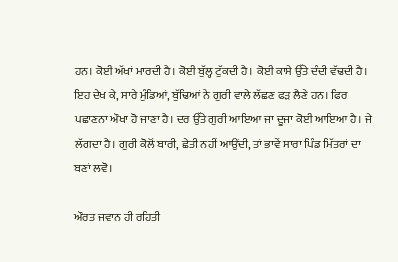ਹਨ। ਕੋਈ ਅੱਖਾਂ ਮਾਰਦੀ ਹੈ। ਕੋਈ ਬੁੱਲ੍ਹ ਟੁੱਕਦੀ ਹੈ। ਕੋਈ ਕਾਸੇ ਉੱਤੇ ਦੰਦੀ ਵੱਢਦੀ ਹੈ। ਇਹ ਦੇਖ ਕੇ, ਸਾਰੇ ਮੁੰਡਿਆਂ, ਬੁੱਢਿਆਂ ਨੇ ਗੁਰੀ ਵਾਲੇ ਲੱਛਣ ਫੜ ਲੈਣੇ ਹਨ। ਫਿਰ ਪਛਾਣਨਾ ਔਖਾ ਹੋ ਜਾਣਾ ਹੈ। ਦਰ ਉੱਤੇ ਗੁਰੀ ਆਇਆ ਜਾ ਦੂਜਾ ਕੋਈ ਆਇਆ ਹੈ। ਜੇ ਲੱਗਦਾ ਹੈ। ਗੁਰੀ ਕੋਲੋਂ ਬਾਰੀ, ਛੇਤੀ ਨਹੀਂ ਆਉਂਦੀ, ਤਾਂ ਭਾਵੇਂ ਸਾਰਾ ਪਿੰਡ ਮਿੱਤਰਾਂ ਦਾ ਬਣਾਂ ਲਵੋ।

ਔਰਤ ਜਵਾਨ ਹੀ ਰਹਿਤੀ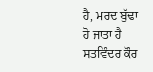ਹੈ, ਮਰਦ ਬੁੱਢਾ ਹੋ ਜਾਤਾ ਹੈ
ਸਤਵਿੰਦਰ ਕੌਰ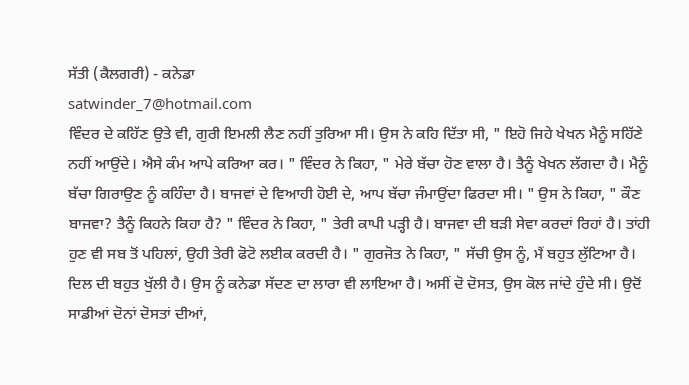ਸੱਤੀ (ਕੈਲਗਰੀ) - ਕਨੇਡਾ
satwinder_7@hotmail.com
ਵਿੰਦਰ ਦੇ ਕਹਿੱਣ ਉਤੇ ਵੀ, ਗੁਰੀ ਇਮਲੀ ਲੈਣ ਨਹੀਂ ਤੁਰਿਆ ਸੀ। ਉਸ ਨੇ ਕਹਿ ਦਿੱਤਾ ਸੀ, " ਇਹੋ ਜਿਹੇ ਖੇਖਨ ਮੈਨੂੰ ਸਹਿੱਣੇ ਨਹੀਂ ਆਉਂਦੇ। ਐਸੇ ਕੰਮ ਆਪੇ ਕਰਿਆ ਕਰ। " ਵਿੰਦਰ ਨੇ ਕਿਹਾ, " ਮੇਰੇ ਬੱਚਾ ਹੋਣ ਵਾਲਾ ਹੈ। ਤੈਨੂੰ ਖੇਖਨ ਲੱਗਦਾ ਹੈ। ਮੈਨੂੰ ਬੱਚਾ ਗਿਰਾਉਣ ਨੂੰ ਕਹਿੰਦਾ ਹੈ। ਬਾਜਵਾਂ ਦੇ ਵਿਆਹੀ ਹੋਈ ਦੇ, ਆਪ ਬੱਚਾ ਜੰਮਾਉਂਦਾ ਫਿਰਦਾ ਸੀ। " ਉਸ ਨੇ ਕਿਹਾ, " ਕੌਣ ਬਾਜਵਾ? ਤੈਨੂੰ ਕਿਹਨੇ ਕਿਹਾ ਹੈ? " ਵਿੰਦਰ ਨੇ ਕਿਹਾ, " ਤੇਰੀ ਕਾਪੀ ਪੜ੍ਹੀ ਹੈ। ਬਾਜਵਾ ਦੀ ਬੜੀ ਸੇਵਾ ਕਰਦਾਂ ਰਿਹਾਂ ਹੈ। ਤਾਂਹੀ ਹੁਣ ਵੀ ਸਬ ਤੋਂ ਪਹਿਲਾਂ, ਉਹੀ ਤੇਰੀ ਫੋਟੋ ਲਈਕ ਕਰਦੀ ਹੈ। " ਗੁਰਜੋਤ ਨੇ ਕਿਹਾ, " ਸੱਚੀ ਉਸ ਨੂੰ, ਮੈਂ ਬਹੁਤ ਲੁੱਟਿਆ ਹੈ। ਦਿਲ ਦੀ ਬਹੁਤ ਖੁੱਲੀ ਹੈ। ਉਸ ਨੂੰ ਕਨੇਡਾ ਸੱਦਣ ਦਾ ਲਾਰਾ ਵੀ ਲਾਇਆ ਹੈ। ਅਸੀਂ ਦੋ ਦੋਸਤ, ਉਸ ਕੋਲ ਜਾਂਦੇ ਹੁੰਦੇ ਸੀ। ਉਦੋਂ ਸਾਡੀਆਂ ਦੋਨਾਂ ਦੋਸਤਾਂ ਦੀਆਂ,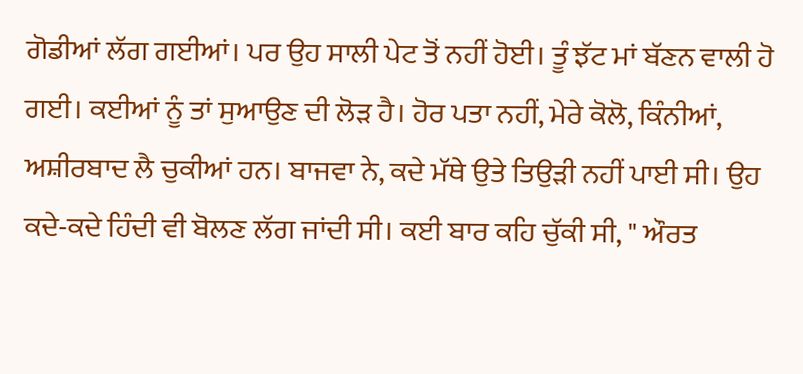ਗੋਡੀਆਂ ਲੱਗ ਗਈਆਂ। ਪਰ ਉਹ ਸਾਲੀ ਪੇਟ ਤੋਂ ਨਹੀਂ ਹੋਈ। ਤੂੰ ਝੱਟ ਮਾਂ ਬੱਣਨ ਵਾਲੀ ਹੋ ਗਈ। ਕਈਆਂ ਨੂੰ ਤਾਂ ਸੁਆਉਣ ਦੀ ਲੋੜ ਹੈ। ਹੋਰ ਪਤਾ ਨਹੀਂ, ਮੇਰੇ ਕੋਲੋ, ਕਿੰਨੀਆਂ, ਅਸ਼ੀਰਬਾਦ ਲੈ ਚੁਕੀਆਂ ਹਨ। ਬਾਜਵਾ ਨੇ, ਕਦੇ ਮੱਥੇ ਉਤੇ ਤਿਉੜੀ ਨਹੀਂ ਪਾਈ ਸੀ। ਉਹ ਕਦੇ-ਕਦੇ ਹਿੰਦੀ ਵੀ ਬੋਲਣ ਲੱਗ ਜਾਂਦੀ ਸੀ। ਕਈ ਬਾਰ ਕਹਿ ਚੁੱਕੀ ਸੀ, " ਔਰਤ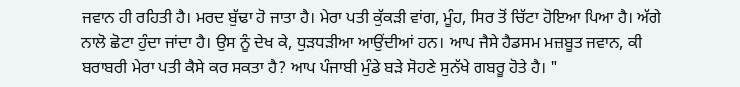ਜਵਾਨ ਹੀ ਰਹਿਤੀ ਹੈ। ਮਰਦ ਬੁੱਢਾ ਹੋ ਜਾਤਾ ਹੈ। ਮੇਰਾ ਪਤੀ ਕੁੱਕੜੀ ਵਾਂਗ, ਮੂੰਹ, ਸਿਰ ਤੋਂ ਚਿੱਟਾ ਹੋਇਆ ਪਿਆ ਹੈ। ਅੱਗੇ ਨਾਲੋ ਛੋਟਾ ਹੁੰਦਾ ਜਾਂਦਾ ਹੈ। ਉਸ ਨੂੰ ਦੇਖ ਕੇ, ਧੁੜਧੜੀਆ ਆਉਂਦੀਆਂ ਹਨ। ਆਪ ਜੈਸੇ ਹੈਡਸਮ ਮਜ਼ਬੂਤ ਜਵਾਨ, ਕੀ ਬਰਾਬਰੀ ਮੇਰਾ ਪਤੀ ਕੈਸੇ ਕਰ ਸਕਤਾ ਹੈ? ਆਪ ਪੰਜਾਬੀ ਮੁੰਡੇ ਬੜੇ ਸੋਹਣੇ ਸੁਨੱਖੇ ਗਬਰੂ ਹੋਤੇ ਹੈ। "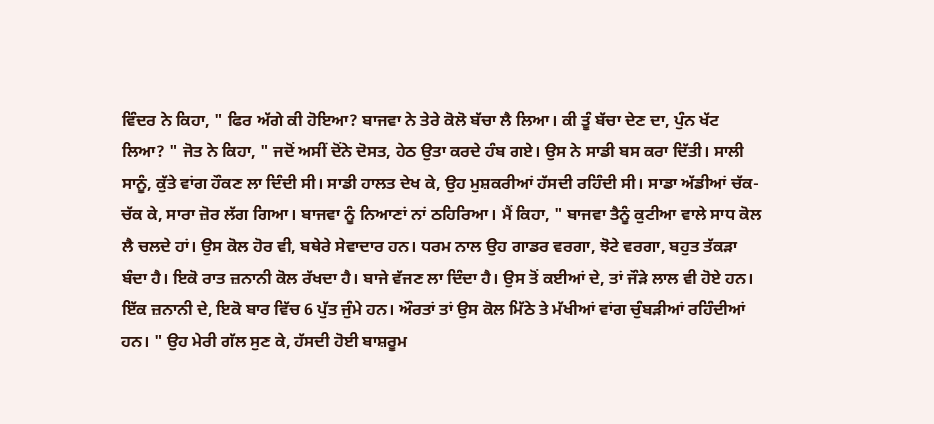ਵਿੰਦਰ ਨੇ ਕਿਹਾ, " ਫਿਰ ਅੱਗੇ ਕੀ ਹੋਇਆ? ਬਾਜਵਾ ਨੇ ਤੇਰੇ ਕੋਲੋ ਬੱਚਾ ਲੈ ਲਿਆ। ਕੀ ਤੂੰ ਬੱਚਾ ਦੇਣ ਦਾ, ਪੁੰਨ ਖੱਟ ਲਿਆ? " ਜੋਤ ਨੇ ਕਿਹਾ, " ਜਦੋਂ ਅਸੀਂ ਦੋਂਨੇ ਦੋਸਤ, ਹੇਠ ਉਤਾ ਕਰਦੇ ਹੰਬ ਗਏ। ਉਸ ਨੇ ਸਾਡੀ ਬਸ ਕਰਾ ਦਿੱਤੀ। ਸਾਲੀ ਸਾਨੂੰ, ਕੁੱਤੇ ਵਾਂਗ ਹੌਕਣ ਲਾ ਦਿੰਦੀ ਸੀ। ਸਾਡੀ ਹਾਲਤ ਦੇਖ ਕੇ, ਉਹ ਮੁਸ਼ਕਰੀਆਂ ਹੱਸਦੀ ਰਹਿੰਦੀ ਸੀ। ਸਾਡਾ ਅੱਡੀਆਂ ਚੱਕ-ਚੱਕ ਕੇ, ਸਾਰਾ ਜ਼ੋਰ ਲੱਗ ਗਿਆ। ਬਾਜਵਾ ਨੂੰ ਨਿਆਣਾਂ ਨਾਂ ਠਹਿਰਿਆ। ਮੈਂ ਕਿਹਾ, " ਬਾਜਵਾ ਤੈਨੂੰ ਕੁਟੀਆ ਵਾਲੇ ਸਾਧ ਕੋਲ ਲੈ ਚਲਦੇ ਹਾਂ। ਉਸ ਕੋਲ ਹੋਰ ਵੀ, ਬਥੇਰੇ ਸੇਵਾਦਾਰ ਹਨ। ਧਰਮ ਨਾਲ ਉਹ ਗਾਡਰ ਵਰਗਾ, ਝੋਟੇ ਵਰਗਾ, ਬਹੁਤ ਤੱਕੜਾ ਬੰਦਾ ਹੈ। ਇਕੋ ਰਾਤ ਜ਼ਨਾਨੀ ਕੋਲ ਰੱਖਦਾ ਹੈ। ਬਾਜੇ ਵੱਜਣ ਲਾ ਦਿੰਦਾ ਹੈ। ਉਸ ਤੋਂ ਕਈਆਂ ਦੇ, ਤਾਂ ਜੌੜੇ ਲਾਲ ਵੀ ਹੋਏ ਹਨ। ਇੱਕ ਜ਼ਨਾਨੀ ਦੇ, ਇਕੋ ਬਾਰ ਵਿੱਚ 6 ਪੁੱਤ ਜੁੰਮੇ ਹਨ। ਔਰਤਾਂ ਤਾਂ ਉਸ ਕੋਲ ਮਿੱਠੇ ਤੇ ਮੱਖੀਆਂ ਵਾਂਗ ਚੁੰਬੜੀਆਂ ਰਹਿੰਦੀਆਂ ਹਨ। " ਉਹ ਮੇਰੀ ਗੱਲ ਸੁਣ ਕੇ, ਹੱਸਦੀ ਹੋਈ ਬਾਸ਼ਰੂਮ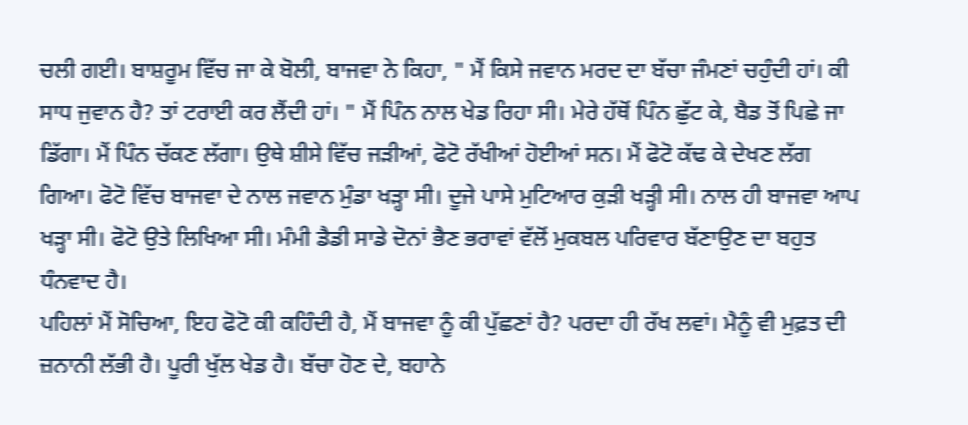ਚਲੀ ਗਈ। ਬਾਸ਼ਰੂਮ ਵਿੱਚ ਜਾ ਕੇ ਬੋਲੀ, ਬਾਜਵਾ ਨੇ ਕਿਹਾ, " ਮੈਂ ਕਿਸੇ ਜਵਾਨ ਮਰਦ ਦਾ ਬੱਚਾ ਜੰਮਣਾਂ ਚਹੁੰਦੀ ਹਾਂ। ਕੀ ਸਾਧ ਜੁਵਾਨ ਹੈ? ਤਾਂ ਟਰਾਈ ਕਰ ਲੈਂਦੀ ਹਾਂ। " ਮੈਂ ਪਿੰਨ ਨਾਲ ਖੇਡ ਰਿਹਾ ਸੀ। ਮੇਰੇ ਹੱਥੋਂ ਪਿੰਨ ਛੁੱਟ ਕੇ, ਬੈਡ ਤੋਂ ਪਿਛੇ ਜਾ ਡਿੱਗਾ। ਮੈਂ ਪਿੰਨ ਚੱਕਣ ਲੱਗਾ। ਉਥੇ ਸ਼ੀਸੇ ਵਿੱਚ ਜੜੀਆਂ, ਫੋਟੋ ਰੱਖੀਆਂ ਹੋਈਆਂ ਸਨ। ਮੈਂ ਫੋਟੋ ਕੱਢ ਕੇ ਦੇਖਣ ਲੱਗ ਗਿਆ। ਫੋਟੋ ਵਿੱਚ ਬਾਜਵਾ ਦੇ ਨਾਲ ਜਵਾਨ ਮੁੰਡਾ ਖੜ੍ਹਾ ਸੀ। ਦੂਜੇ ਪਾਸੇ ਮੁਟਿਆਰ ਕੁੜੀ ਖੜ੍ਹੀ ਸੀ। ਨਾਲ ਹੀ ਬਾਜਵਾ ਆਪ ਖੜ੍ਹਾ ਸੀ। ਫੋਟੋ ਉਤੇ ਲਿਖਿਆ ਸੀ। ਮੰਮੀ ਡੈਡੀ ਸਾਡੇ ਦੋਨਾਂ ਭੈਣ ਭਰਾਵਾਂ ਵੱਲੋਂ ਮੁਕਬਲ ਪਰਿਵਾਰ ਬੱਣਾਉਣ ਦਾ ਬਹੁਤ ਧੰਨਵਾਦ ਹੈ।
ਪਹਿਲਾਂ ਮੈਂ ਸੋਚਿਆ, ਇਹ ਫੋਟੋ ਕੀ ਕਹਿੰਦੀ ਹੈ, ਮੈਂ ਬਾਜਵਾ ਨੂੰ ਕੀ ਪੁੱਛਣਾਂ ਹੈ? ਪਰਦਾ ਹੀ ਰੱਖ ਲਵਾਂ। ਮੈਨੂੰ ਵੀ ਮੁਫ਼ਤ ਦੀ ਜ਼ਨਾਨੀ ਲੱਭੀ ਹੈ। ਪੂਰੀ ਖੁੱਲ ਖੇਡ ਹੈ। ਬੱਚਾ ਹੋਣ ਦੇ, ਬਹਾਨੇ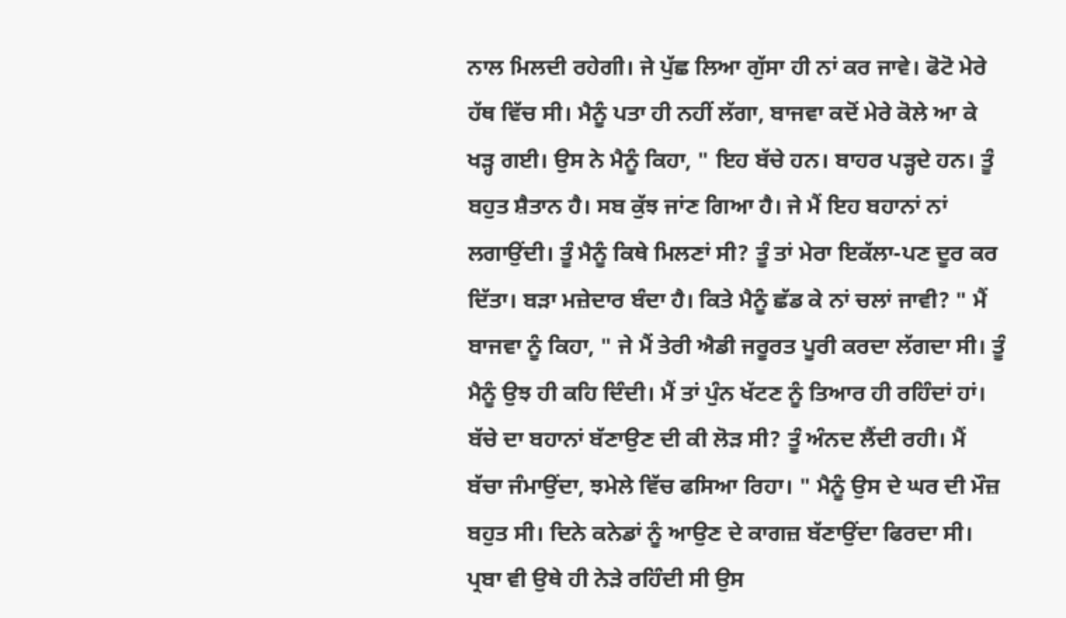ਨਾਲ ਮਿਲਦੀ ਰਹੇਗੀ। ਜੇ ਪੁੱਛ ਲਿਆ ਗੁੱਸਾ ਹੀ ਨਾਂ ਕਰ ਜਾਵੇ। ਫੋਟੋ ਮੇਰੇ ਹੱਥ ਵਿੱਚ ਸੀ। ਮੈਨੂੰ ਪਤਾ ਹੀ ਨਹੀਂ ਲੱਗਾ, ਬਾਜਵਾ ਕਦੋਂ ਮੇਰੇ ਕੋਲੇ ਆ ਕੇ ਖੜ੍ਹ ਗਈ। ਉਸ ਨੇ ਮੈਨੂੰ ਕਿਹਾ, " ਇਹ ਬੱਚੇ ਹਨ। ਬਾਹਰ ਪੜ੍ਹਦੇ ਹਨ। ਤੂੰ ਬਹੁਤ ਸ਼ੈਤਾਨ ਹੈ। ਸਬ ਕੁੱਝ ਜਾਂਣ ਗਿਆ ਹੈ। ਜੇ ਮੈਂ ਇਹ ਬਹਾਨਾਂ ਨਾਂ ਲਗਾਉਂਦੀ। ਤੂੰ ਮੈਨੂੰ ਕਿਥੇ ਮਿਲਣਾਂ ਸੀ? ਤੂੰ ਤਾਂ ਮੇਰਾ ਇਕੱਲਾ-ਪਣ ਦੂਰ ਕਰ ਦਿੱਤਾ। ਬੜਾ ਮਜ਼ੇਦਾਰ ਬੰਦਾ ਹੈ। ਕਿਤੇ ਮੈਨੂੰ ਛੱਡ ਕੇ ਨਾਂ ਚਲਾਂ ਜਾਵੀ? " ਮੈਂ ਬਾਜਵਾ ਨੂੰ ਕਿਹਾ, " ਜੇ ਮੈਂ ਤੇਰੀ ਐਡੀ ਜਰੂਰਤ ਪੂਰੀ ਕਰਦਾ ਲੱਗਦਾ ਸੀ। ਤੂੰ ਮੈਨੂੰ ਉਝ ਹੀ ਕਹਿ ਦਿੰਦੀ। ਮੈਂ ਤਾਂ ਪੁੰਨ ਖੱਟਣ ਨੂੰ ਤਿਆਰ ਹੀ ਰਹਿੰਦਾਂ ਹਾਂ। ਬੱਚੇ ਦਾ ਬਹਾਨਾਂ ਬੱਣਾਉਣ ਦੀ ਕੀ ਲੋੜ ਸੀ? ਤੂੰ ਅੰਨਦ ਲੈਂਦੀ ਰਹੀ। ਮੈਂ ਬੱਚਾ ਜੰਮਾਉਂਦਾ, ਝਮੇਲੇ ਵਿੱਚ ਫਸਿਆ ਰਿਹਾ। " ਮੈਨੂੰ ਉਸ ਦੇ ਘਰ ਦੀ ਮੌਜ਼ ਬਹੁਤ ਸੀ। ਦਿਨੇ ਕਨੇਡਾਂ ਨੂੰ ਆਉਣ ਦੇ ਕਾਗਜ਼ ਬੱਣਾਉਂਦਾ ਫਿਰਦਾ ਸੀ। ਪ੍ਰਬਾ ਵੀ ਉਥੇ ਹੀ ਨੇੜੇ ਰਹਿੰਦੀ ਸੀ ਉਸ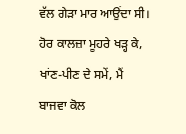ਵੱਲ ਗੇੜਾ ਮਾਰ ਆਉਂਦਾ ਸੀ। ਹੋਰ ਕਾਲਜ਼ਾ ਮੂਹਰੇ ਖੜ੍ਹ ਕੇ, ਖਾਂਣ-ਪੀਣ ਦੇ ਸਮੇਂ, ਮੈਂ ਬਾਜਵਾ ਕੋਲ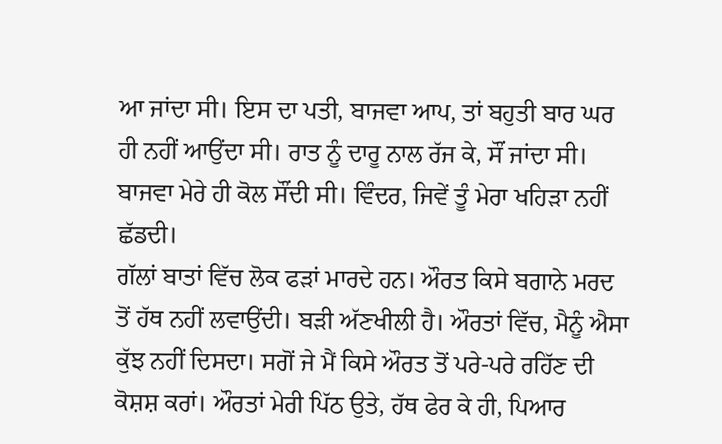ਆ ਜਾਂਦਾ ਸੀ। ਇਸ ਦਾ ਪਤੀ, ਬਾਜਵਾ ਆਪ, ਤਾਂ ਬਹੁਤੀ ਬਾਰ ਘਰ ਹੀ ਨਹੀਂ ਆਉਂਦਾ ਸੀ। ਰਾਤ ਨੂੰ ਦਾਰੂ ਨਾਲ ਰੱਜ ਕੇ, ਸੌਂ ਜਾਂਦਾ ਸੀ। ਬਾਜਵਾ ਮੇਰੇ ਹੀ ਕੋਲ ਸੌਂਦੀ ਸੀ। ਵਿੰਦਰ, ਜਿਵੇਂ ਤੂੰ ਮੇਰਾ ਖਹਿੜਾ ਨਹੀਂ ਛੱਡਦੀ।
ਗੱਲਾਂ ਬਾਤਾਂ ਵਿੱਚ ਲੋਕ ਫੜਾਂ ਮਾਰਦੇ ਹਨ। ਔਰਤ ਕਿਸੇ ਬਗਾਨੇ ਮਰਦ ਤੋਂ ਹੱਥ ਨਹੀਂ ਲਵਾਉਂਦੀ। ਬੜੀ ਅੱਣਖੀਲੀ ਹੈ। ਔਰਤਾਂ ਵਿੱਚ, ਮੈਨੂੰ ਐਸਾ ਕੁੱਝ ਨਹੀਂ ਦਿਸਦਾ। ਸਗੋਂ ਜੇ ਮੈਂ ਕਿਸੇ ਔਰਤ ਤੋਂ ਪਰੇ-ਪਰੇ ਰਹਿੱਣ ਦੀ ਕੋਸ਼ਸ਼ ਕਰਾਂ। ਔਰਤਾਂ ਮੇਰੀ ਪਿੱਠ ਉਤੇ, ਹੱਥ ਫੇਰ ਕੇ ਹੀ, ਪਿਆਰ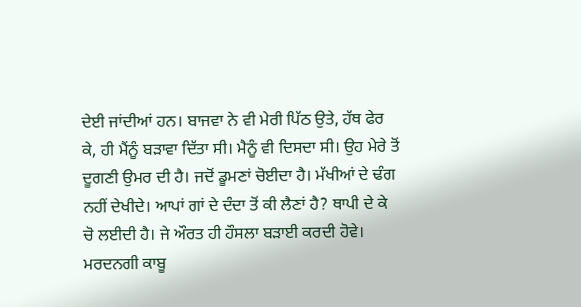ਦੇਈ ਜਾਂਦੀਆਂ ਹਨ। ਬਾਜਵਾ ਨੇ ਵੀ ਮੇਰੀ ਪਿੱਠ ਉਤੇ, ਹੱਥ ਫੇਰ ਕੇ, ਹੀ ਮੈਂਨੂੰ ਬੜਾਵਾ ਦਿੱਤਾ ਸੀ। ਮੈਨੂੰ ਵੀ ਦਿਸਦਾ ਸੀ। ਉਹ ਮੇਰੇ ਤੋਂ ਦੂਗਣੀ ਉਮਰ ਦੀ ਹੈ। ਜਦੋਂ ਡੂਮਣਾਂ ਚੋਈਦਾ ਹੈ। ਮੱਖੀਆਂ ਦੇ ਢੰਗ ਨਹੀਂ ਦੇਖੀਦੇ। ਆਪਾਂ ਗਾਂ ਦੇ ਦੰਦਾ ਤੋਂ ਕੀ ਲੈਣਾਂ ਹੈ? ਥਾਪੀ ਦੇ ਕੇ ਚੋ ਲਈਦੀ ਹੈ। ਜੇ ਔਰਤ ਹੀ ਹੌਸਲਾ ਬੜਾਈ ਕਰਦੀ ਹੋਵੇ। ਮਰਦਨਗੀ ਕਾਬੂ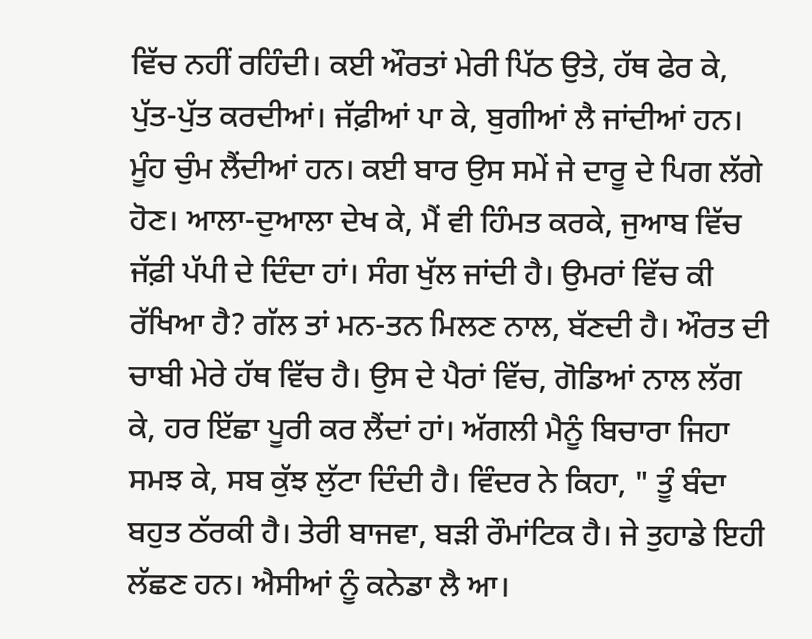ਵਿੱਚ ਨਹੀਂ ਰਹਿੰਦੀ। ਕਈ ਔਰਤਾਂ ਮੇਰੀ ਪਿੱਠ ਉਤੇ, ਹੱਥ ਫੇਰ ਕੇ, ਪੁੱਤ-ਪੁੱਤ ਕਰਦੀਆਂ। ਜੱਫ਼ੀਆਂ ਪਾ ਕੇ, ਬੁਗੀਆਂ ਲੈ ਜਾਂਦੀਆਂ ਹਨ। ਮੂੰਹ ਚੁੰਮ ਲੈਂਦੀਆਂ ਹਨ। ਕਈ ਬਾਰ ਉਸ ਸਮੇਂ ਜੇ ਦਾਰੂ ਦੇ ਪਿਗ ਲੱਗੇ ਹੋਣ। ਆਲਾ-ਦੁਆਲਾ ਦੇਖ ਕੇ, ਮੈਂ ਵੀ ਹਿੰਮਤ ਕਰਕੇ, ਜੁਆਬ ਵਿੱਚ ਜੱਫ਼ੀ ਪੱਪੀ ਦੇ ਦਿੰਦਾ ਹਾਂ। ਸੰਗ ਖੁੱਲ ਜਾਂਦੀ ਹੈ। ਉਮਰਾਂ ਵਿੱਚ ਕੀ ਰੱਖਿਆ ਹੈ? ਗੱਲ ਤਾਂ ਮਨ-ਤਨ ਮਿਲਣ ਨਾਲ, ਬੱਣਦੀ ਹੈ। ਔਰਤ ਦੀ ਚਾਬੀ ਮੇਰੇ ਹੱਥ ਵਿੱਚ ਹੈ। ਉਸ ਦੇ ਪੈਰਾਂ ਵਿੱਚ, ਗੋਡਿਆਂ ਨਾਲ ਲੱਗ ਕੇ, ਹਰ ਇੱਛਾ ਪੂਰੀ ਕਰ ਲੈਂਦਾਂ ਹਾਂ। ਅੱਗਲੀ ਮੈਨੂੰ ਬਿਚਾਰਾ ਜਿਹਾ ਸਮਝ ਕੇ, ਸਬ ਕੁੱਝ ਲੁੱਟਾ ਦਿੰਦੀ ਹੈ। ਵਿੰਦਰ ਨੇ ਕਿਹਾ, " ਤੂੰ ਬੰਦਾ ਬਹੁਤ ਠੱਰਕੀ ਹੈ। ਤੇਰੀ ਬਾਜਵਾ, ਬੜੀ ਰੌਮਾਂਟਿਕ ਹੈ। ਜੇ ਤੁਹਾਡੇ ਇਹੀ ਲੱਛਣ ਹਨ। ਐਸੀਆਂ ਨੂੰ ਕਨੇਡਾ ਲੈ ਆ।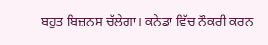ਬਹੁਤ ਬਿਜ਼ਨਸ ਚੱਲੇਗਾ। ਕਨੇਡਾ ਵਿੱਚ ਨੌਕਰੀ ਕਰਨ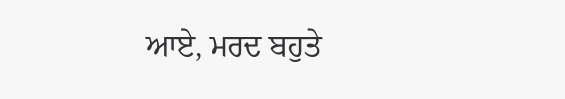ਆਏ, ਮਰਦ ਬਹੁਤੇ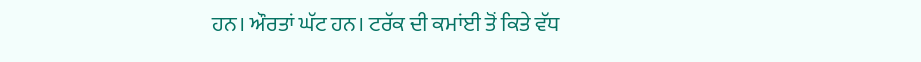ਹਨ। ਔਰਤਾਂ ਘੱਟ ਹਨ। ਟਰੱਕ ਦੀ ਕਮਾਂਈ ਤੋਂ ਕਿਤੇ ਵੱਧ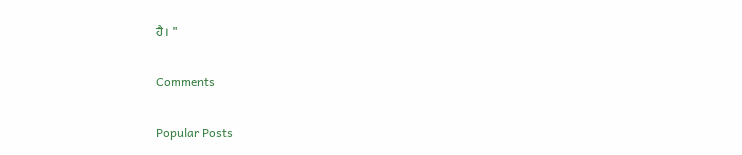ਹੈ। "

Comments

Popular Posts